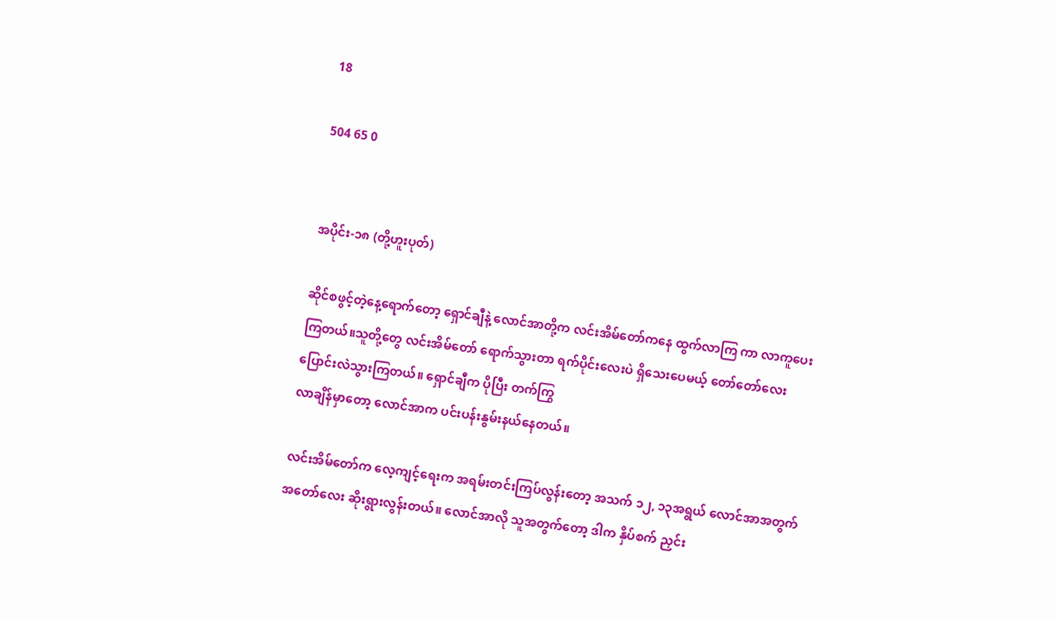18

504 65 0


အပိုင်း-၁၈ (တို့ဟူးပုတ်)

ဆိုင်စဖွင့်တဲ့နေ့ရောက်တော့ ရှောင်ချီနဲ့ လောင်အာတို့က လင်းအိမ်တော်ကနေ ထွက်လာကြ ကာ လာကူပေးကြတယ်။သူတို့တွေ လင်းအိမ်တော် ရောက်သွားတာ ရက်ပိုင်းလေးပဲ ရှိသေးပေမယ့် တော်တော်လေး ပြောင်းလဲသွားကြတယ်။ ရှောင်ချီက ပိုပြီး တက်ကြွ
လာချိန်မှာတော့ လောင်အာက ပင်းပန်းနွမ်းနယ်နေတယ်။

လင်းအိမ်တော်က လေ့ကျင့်ရေးက အရမ်းတင်းကြပ်လွန်းတော့ အသက် ၁၂, ၁၃အရွယ် လောင်အာအတွက် အတော်လေး ဆိုးရွားလွန်းတယ်။ လောင်အာလို သူအတွက်တော့ ဒါက နှိပ်စက် ညှင်း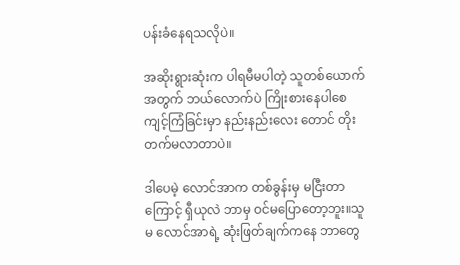ပန်းခံနေရသလိုပဲ။

အဆိုးရွားဆုံးက ပါရမီမပါတဲ့ သူတစ်ယောက်အတွက် ဘယ်လောက်ပဲ ကြိုးစားနေပါစေ ကျင့်ကြံခြင်းမှာ နည်းနည်းလေး တောင် တိုးတက်မလာတာပဲ။

ဒါပေမဲ့ လောင်အာက တစ်ခွန်းမှ မငြီးတာကြောင့် ရှီယုလဲ ဘာမှ ဝင်မပြောတော့ဘူး။သူမ လောင်အာရဲ့ ဆုံးဖြတ်ချက်ကနေ ဘာတွေ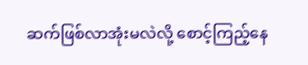ဆက်ဖြစ်လာအုံးမလဲလို့ စောင့်ကြည့်နေ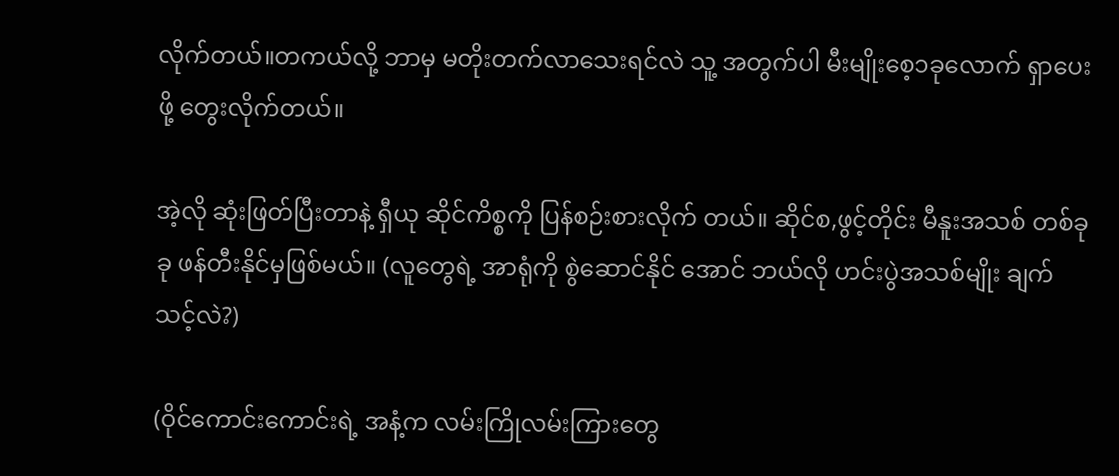လိုက်တယ်။တကယ်လို့ ဘာမှ မတိုးတက်လာသေးရင်လဲ သူ့ အတွက်ပါ မီးမျိုးစေ့၁ခုလောက် ရှာပေးဖို့ တွေးလိုက်တယ်။

အဲ့လို ဆုံးဖြတ်ပြီးတာနဲ့ ရှီယု ဆိုင်ကိစ္စကို ပြန်စဉ်းစားလိုက် တယ်။ ဆိုင်စ,ဖွင့်တိုင်း မီနူးအသစ် တစ်ခုခု ဖန်တီးနိုင်မှဖြစ်မယ်။ (လူတွေရဲ့ အာရုံကို စွဲဆောင်နိုင် အောင် ဘယ်လို ဟင်းပွဲအသစ်မျိုး ချက်သင့်လဲ?)

(ဝိုင်ကောင်းကောင်းရဲ့ အနံ့က လမ်းကြိုလမ်းကြားတွေ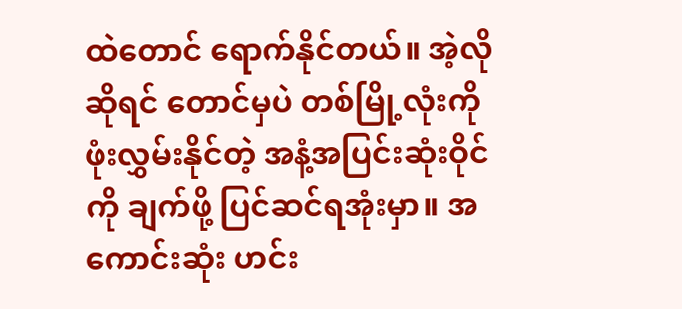ထဲတောင် ရောက်နိုင်တယ်။ အဲ့လိုဆိုရင် တောင်မှပဲ တစ်မြို့လုံးကို ဖုံးလွှမ်းနိုင်တဲ့ အနံ့အပြင်းဆုံးဝိုင်ကို ချက်ဖို့ ပြင်ဆင်ရအုံးမှာ။ အကောင်းဆုံး ဟင်း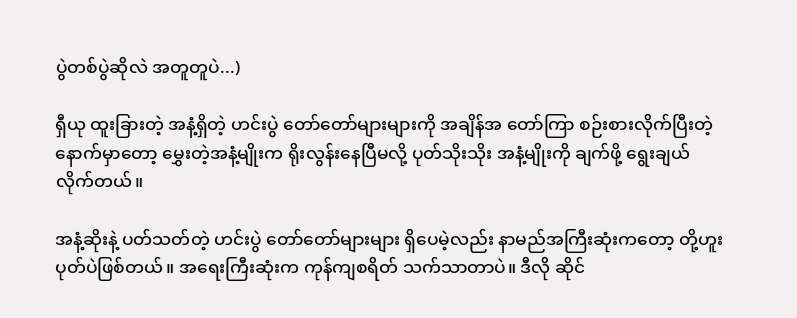ပွဲတစ်ပွဲဆိုလဲ အတူတူပဲ...)

ရှီယု ထူးခြားတဲ့ အနံ့ရှိတဲ့ ဟင်းပွဲ တော်တော်များများကို အချိန်အ တော်ကြာ စဉ်းစားလိုက်ပြီးတဲ့
နောက်မှာတော့ မွှေးတဲ့အနံ့မျိုးက ရိုးလွန်းနေပြီမလို့ ပုတ်သိုးသိုး အနံ့မျိုးကို ချက်ဖို့ ရွေးချယ်
လိုက်တယ်။

အနံ့ဆိုးနဲ့ ပတ်သတ်တဲ့ ဟင်းပွဲ တော်တော်များများ ရှိပေမဲ့လည်း နာမည်အကြီးဆုံးကတော့ တို့ဟူး ပုတ်ပဲဖြစ်တယ်။ အရေးကြီးဆုံးက ကုန်ကျစရိတ် သက်သာတာပဲ။ ဒီလို ဆိုင်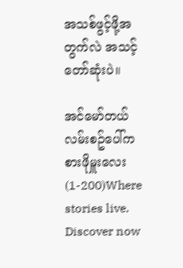အသစ်ဖွင့်ဖို့အတွက်လဲ အသင့်တော်ဆုံးပဲ။

အင်မော်တယ်လမ်းစဥ်ပေါ်က စားဖိုမှူးလေး (1-200)Where stories live. Discover now